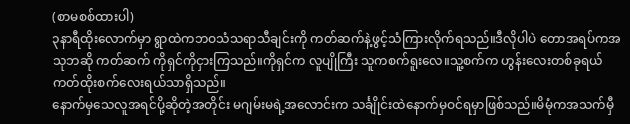(စာမစစ်ထားပါ)
၃နာရီထိုးလောက်မှာ ရွာထဲကဘဝသံသရာသီချင်းကို ကတ်ဆက်နဲ့ဖွင့်သံကြားလိုက်ရသည်။ဒီလိုပါပဲ တောအရပ်ကအသုဘဆို ကတ်ဆက် ကိုရှင်ကိုငှားကြသည်။ကိုရှင်က လူပျိုကြီး သူကစက်ရူးလေ။သူ့စက်က ဟွန်းလေးတစ်ခုရယ် ကတ်ထိုးစက်လေးရယ်သာရှိသည်။
နောက်မှသေလူအရင်ပို့ဆိုတဲ့အတိုင်း မဂျမ်းမရဲ့အလောင်းက သင်္ချိုင်းထဲနောက်မှဝင်ရမှာဖြစ်သည်။မိမုံကအသက်မှီ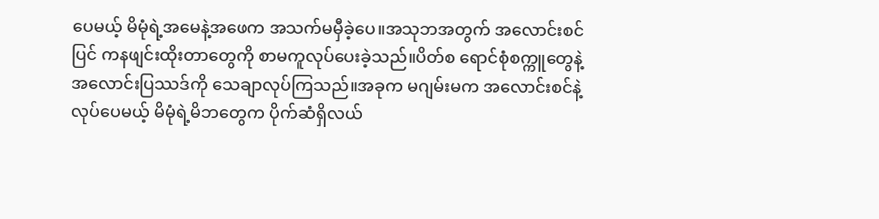ပေမယ့် မိမုံရဲ့အမေနဲ့အဖေက အသက်မမှီခဲ့ပေ။အသုဘအတွက် အလောင်းစင်ပြင် ကနဖျင်းထိုးတာတွေကို စာမကူလုပ်ပေးခဲ့သည်။ပိတ်စ ရောင်စုံစက္ကူတွေနဲ့ အလောင်းပြဿဒ်ကို သေချာလုပ်ကြသည်။အခုက မဂျမ်းမက အလောင်းစင်နဲ့လုပ်ပေမယ့် မိမုံရဲ့မိဘတွေက ပိုက်ဆံရှိလယ်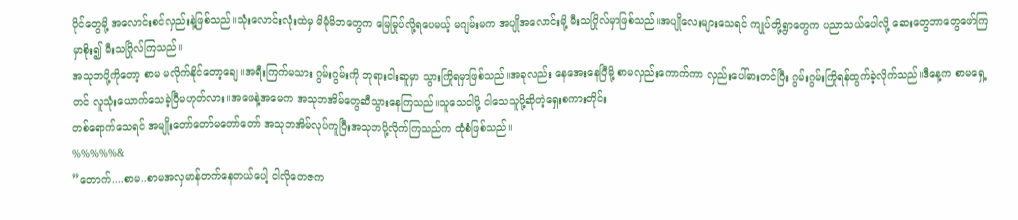ပိုင်တွေမို့ အလောင်းစင်လှည်းနဲ့ဖြစ်သည်။သုံးလောင်းလုံးထဲမှ မိမုံမိဘတွေက မြေမြုပ်လို့ရပေမယ့် မဂျမ်းမက အပျိုအလောင်းမို့ မီးသဂြိုလ်မှာဖြစ်သည်။အပျိုလေးများသေရင် ကျုပ်တို့ရွာတွေက ပညာသယ်ပေါလို့ ဆေးတွေဘာတွေဖော်ကြမှာစိုး၍ မီးသဂြိုလ်ကြသည်။
အသုဘပို့ကိုတော့ စာမ မလိုက်နိုင်တော့ချေ။အရီးကြက်မသား ဂွမ်းဂွမ်းကို ဘုရားငါးဆူမှာ သွားကြိုရမှာဖြစ်သည်။အခုလည်း နေအေးနေပြီမို့ စာမလှည်းကောက်ကာ လှည်းပေါ်ဓားတင်ပြီး ဂွမ်းဂွမ်းကြိုရန်ထွက်ခဲ့လိုက်သည်။ဒီနေ့က စာမရှေ့တင် လူသုံးယောက်သေခဲ့ပြီမဟုတ်လား။အဖေနဲ့အမေက အသုဘအိမ်တွေဆီသွားနေကြသည်။သူသေငါပို့ ငါသေသူပို့ဆိုတဲ့ရှေးစကားတိုင်း
တစ်ရောက်သေရင် အမျိုးတော်တော်မတော်တော် အသုဘအိမ်လုပ်ကူပြီးအသုဘပို့လိုက်ကြသည်က ထုံစံဖြစ်သည်။
%%%%%&
”တောက်....စာမ..စာမအလှမာန်တက်နေတယ်ပေါ့ ငါလိုတေဇက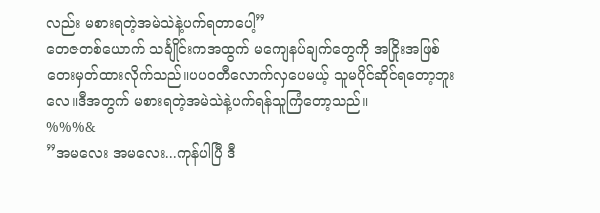လည်း မစားရတဲ့အမဲသဲနဲ့ပက်ရတာပေါ့”
တေဇတစ်ယောက် သင်္ချိုင်းကအထွက် မကျေနပ်ချက်တွေကို အငြိုးအဖြစ်တေးမှတ်ထားလိုက်သည်။ပပဝတီလောက်လှပေမယ့် သူမပိုင်ဆိုင်ရတော့ဘူးလေ။ဒီအတွက် မစားရတဲ့အမဲသဲနဲ့ပက်ရန်သူကြံတော့သည်။
%%%&
”အမလေး အမလေး...ကုန်ပါပြီ ဒီ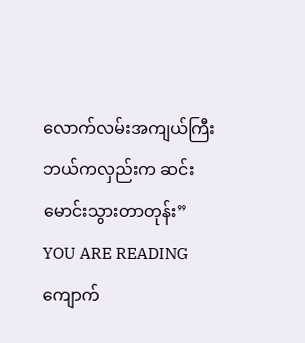လောက်လမ်းအကျယ်ကြီး ဘယ်ကလှည်းက ဆင်းမောင်းသွားတာတုန်း”
YOU ARE READING
ကျောက်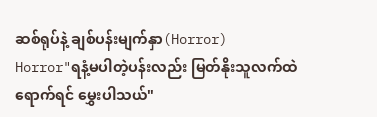ဆစ်ရုပ်နဲ့ ချစ်ပန်းမျက်နှာ(Horror)
Horror"ရနံ့မပါတဲ့ပန်းလည်း မြတ်နိုးသူလက်ထဲရောက်ရင် မွှေးပါသယ်"